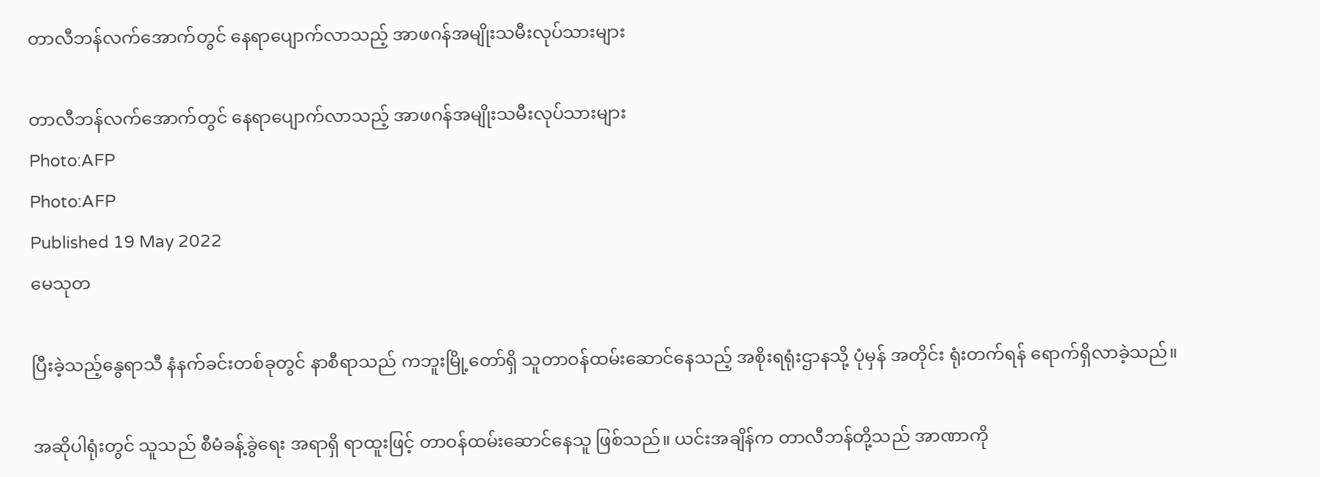တာလီဘန်လက်အောက်တွင် နေရာပျောက်လာသည့် အာဖဂန်အမျိုးသမီးလုပ်သားများ

တာလီဘန်လက်အောက်တွင် နေရာပျောက်လာသည့် အာဖဂန်အမျိုးသမီးလုပ်သားများ
Photo:AFP
Photo:AFP
Published 19 May 2022
မေသုတ

ပြီးခဲ့သည့်နွေရာသီ နံနက်ခင်းတစ်ခုတွင် နာစီရာသည် ကဘူးမြို့တော်ရှိ သူတာဝန်ထမ်းဆောင်နေသည့် အစိုးရရုံးဌာနသို့ ပုံမှန် အတိုင်း ရုံးတက်ရန် ရောက်ရှိလာခဲ့သည်။

အဆိုပါရုံးတွင် သူသည် စီမံခန့်ခွဲရေး အရာရှိ ရာထူးဖြင့် တာဝန်ထမ်းဆောင်နေသူ ဖြစ်သည်။ ယင်းအချိန်က တာလီဘန်တို့သည် အာဏာကို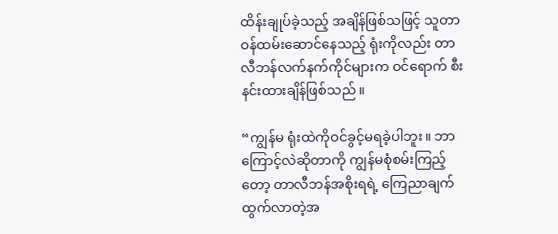ထိန်းချုပ်ခဲ့သည့် အချိန်ဖြစ်သဖြင့် သူတာဝန်ထမ်းဆောင်နေသည့် ရုံးကိုလည်း တာလီဘန်လက်နက်ကိုင်များက ဝင်ရောက် စီးနင်းထားချိန်ဖြစ်သည်။

“ကျွန်မ ရုံးထဲကိုဝင်ခွင့်မရခဲ့ပါဘူး။ ဘာကြောင့်လဲဆိုတာကို ကျွန်မစုံစမ်းကြည့်တော့ တာလီဘန်အစိုးရရဲ့ ကြေညာချက်ထွက်လာတဲ့အ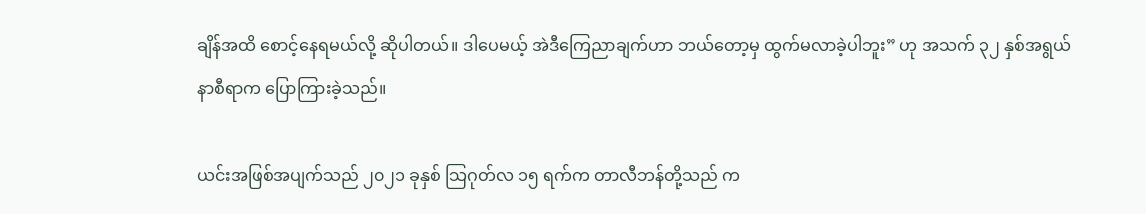ချိန်အထိ စောင့်နေရမယ်လို့ ဆိုပါတယ်။ ဒါပေမယ့် အဲဒီကြေညာချက်ဟာ ဘယ်တော့မှ ထွက်မလာခဲ့ပါဘူး” ဟု အသက် ၃၂ နှစ်အရွယ် နာစီရာက ပြောကြားခဲ့သည်။

ယင်းအဖြစ်အပျက်သည် ၂၀၂၁ ခုနှစ် သြဂုတ်လ ၁၅ ရက်က တာလီဘန်တို့သည် က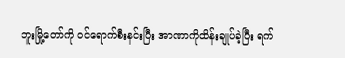ဘူးမြို့တော်ကို ဝင်ရောက်စီးနင်းပြီး အာဏာကိုထိန်းချုပ်ခဲ့ပြီး ရက်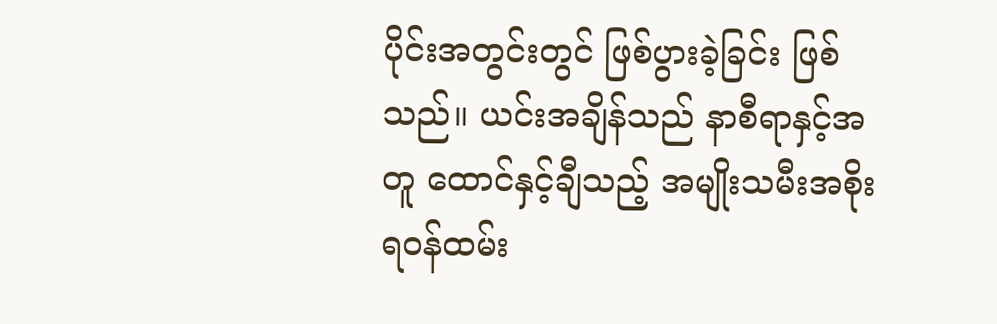ပိုင်းအတွင်းတွင် ဖြစ်ပွားခဲ့ခြင်း ဖြစ်သည်။ ယင်းအချိန်သည် နာစီရာနှင့်အတူ ထောင်နှင့်ချီသည့် အမျိုးသမီးအစိုးရဝန်ထမ်း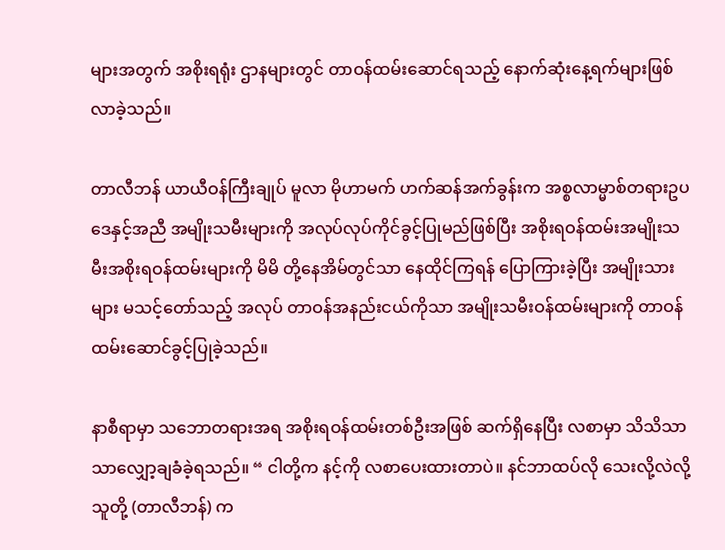များအတွက် အစိုးရရုံး ဌာနများတွင် တာဝန်ထမ်းဆောင်ရသည့် နောက်ဆုံးနေ့ရက်များဖြစ်လာခဲ့သည်။

တာလီဘန် ယာယီဝန်ကြီးချုပ် မူလာ မိုဟာမက် ဟက်ဆန်အက်ခွန်းက အစ္စလာမ္မာစ်တရားဥပဒေနှင့်အညီ အမျိုးသမီးများကို အလုပ်လုပ်ကိုင်ခွင့်ပြုမည်ဖြစ်ပြီး အစိုးရဝန်ထမ်းအမျိုးသမီးအစိုးရဝန်ထမ်းများကို မိမိ တို့နေအိမ်တွင်သာ နေထိုင်ကြရန် ပြောကြားခဲ့ပြီး အမျိုးသားများ မသင့်တော်သည့် အလုပ် တာဝန်အနည်းငယ်ကိုသာ အမျိုးသမီးဝန်ထမ်းများကို တာဝန်ထမ်းဆောင်ခွင့်ပြုခဲ့သည်။

နာစီရာမှာ သဘောတရားအရ အစိုးရဝန်ထမ်းတစ်ဦးအဖြစ် ဆက်ရှိနေပြီး လစာမှာ သိသိသာသာလျှော့ချခံခဲ့ရသည်။ “ ငါတို့က နင့်ကို လစာပေးထားတာပဲ။ နင်ဘာထပ်လို သေးလို့လဲလို့ သူတို့ (တာလီဘန်) က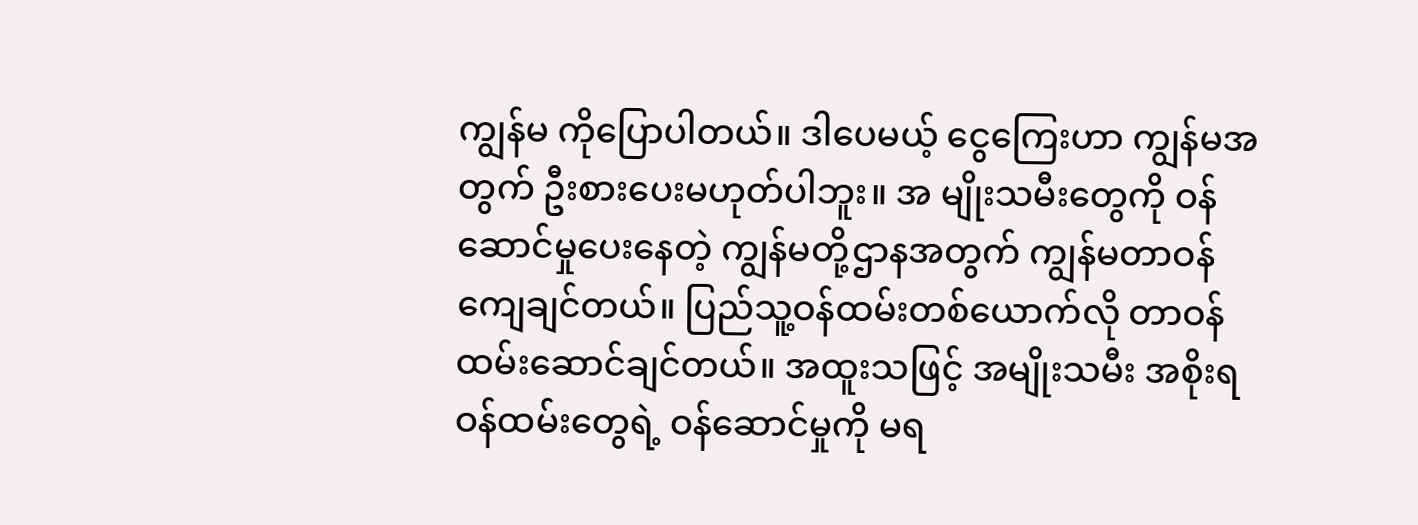ကျွန်မ ကိုပြောပါတယ်။ ဒါပေမယ့် ငွေကြေးဟာ ကျွန်မအတွက် ဦးစားပေးမဟုတ်ပါဘူး။ အ မျိုးသမီးတွေကို ဝန်ဆောင်မှုပေးနေတဲ့ ကျွန်မတို့ဌာနအတွက် ကျွန်မတာဝန်ကျေချင်တယ်။ ပြည်သူ့ဝန်ထမ်းတစ်ယောက်လို တာဝန်ထမ်းဆောင်ချင်တယ်။ အထူးသဖြင့် အမျိုးသမီး အစိုးရဝန်ထမ်းတွေရဲ့ ဝန်ဆောင်မှုကို မရ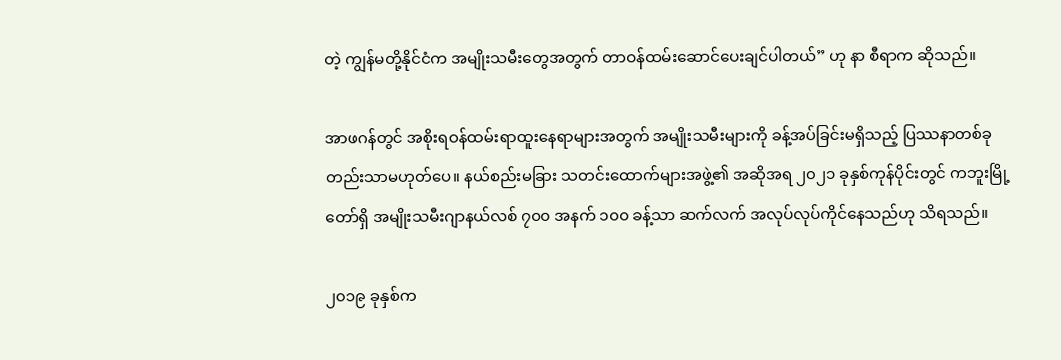တဲ့ ကျွန်မတို့နိုင်ငံက အမျိုးသမီးတွေအတွက် တာဝန်ထမ်းဆောင်ပေးချင်ပါတယ်” ဟု နာ စီရာက ဆိုသည်။

အာဖဂန်တွင် အစိုးရဝန်ထမ်းရာထူးနေရာများအတွက် အမျိုးသမီးများကို ခန့်အပ်ခြင်းမရှိသည့် ပြဿနာတစ်ခုတည်းသာမဟုတ်ပေ။ နယ်စည်းမခြား သတင်းထောက်များအဖွဲ့၏ အဆိုအရ ၂၀၂၁ ခုနှစ်ကုန်ပိုင်းတွင် ကဘူးမြို့တော်ရှိ အမျိုးသမီးဂျာနယ်လစ် ၇၀၀ အနက် ၁၀၀ ခန့်သာ ဆက်လက် အလုပ်လုပ်ကိုင်နေသည်ဟု သိရသည်။

၂၀၁၉ ခုနှစ်က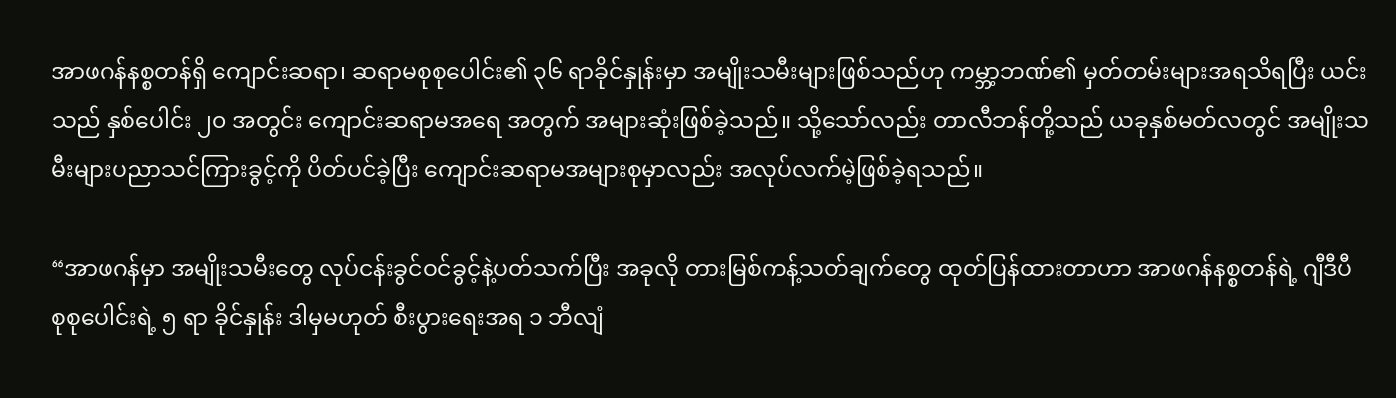အာဖဂန်နစ္စတန်ရှိ ကျောင်းဆရာ၊ ဆရာမစုစုပေါင်း၏ ၃၆ ရာခိုင်နှုန်းမှာ အမျိုးသမီးများဖြစ်သည်ဟု ကမ္ဘာ့ဘဏ်၏ မှတ်တမ်းများအရသိရပြီး ယင်းသည် နှစ်ပေါင်း ၂၀ အတွင်း ကျောင်းဆရာမအရေ အတွက် အများဆုံးဖြစ်ခဲ့သည်။ သို့သော်လည်း တာလီဘန်တို့သည် ယခုနှစ်မတ်လတွင် အမျိုးသမီးများပညာသင်ကြားခွင့်ကို ပိတ်ပင်ခဲ့ပြီး ကျောင်းဆရာမအများစုမှာလည်း အလုပ်လက်မဲ့ဖြစ်ခဲ့ရသည်။

“အာဖဂန်မှာ အမျိုးသမီးတွေ လုပ်ငန်းခွင်ဝင်ခွင့်နဲ့ပတ်သက်ပြီး အခုလို တားမြစ်ကန့်သတ်ချက်တွေ ထုတ်ပြန်ထားတာဟာ အာဖဂန်နစ္စတန်ရဲ့ ဂျီဒီပီ စုစုပေါင်းရဲ့ ၅ ရာ ခိုင်နှုန်း ဒါမှမဟုတ် စီးပွားရေးအရ ၁ ဘီလျံ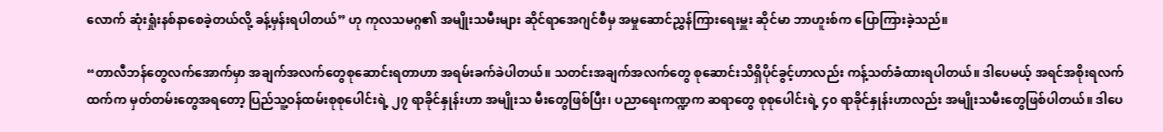လောက် ဆုံးရှုံးနစ်နာစေခဲ့တယ်လို့ ခန့်မှန်းရပါတယ်” ဟု ကုလသမဂ္ဂ၏ အမျိုးသမီးများ ဆိုင်ရာအေဂျင်စီမှ အမှုဆောင်ညွှန်ကြားရေးမှူး ဆိုင်မာ ဘာဟူးစ်က ပြောကြားခဲ့သည်။

“တာလီဘန်တွေလက်အောက်မှာ အချက်အလက်တွေစုဆောင်းရတာဟာ အရမ်းခက်ခဲပါတယ်။ သတင်းအချက်အလက်တွေ စုဆောင်းသိရှိပိုင်ခွင့်ဟာလည်း ကန့်သတ်ခံထားရပါတယ်။ ဒါပေမယ့် အရင်အစိုးရလက်ထက်က မှတ်တမ်းတွေအရတော့ ပြည်သူ့ဝန်ထမ်းစုစုပေါင်းရဲ့ ၂၇ ရာခိုင်နှုန်းဟာ အမျိုးသ မီးတွေဖြစ်ပြီး၊ ပညာရေးကဏ္ဍက ဆရာတွေ စုစုပေါင်းရဲ့ ၄၀ ရာခိုင်နှုန်းဟာလည်း အမျိုးသမီးတွေဖြစ်ပါတယ်။ ဒါပေ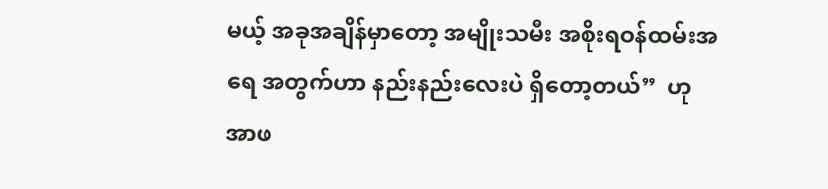မယ့် အခုအချိန်မှာတော့ အမျိုးသမီး အစိုးရဝန်ထမ်းအရေ အတွက်ဟာ နည်းနည်းလေးပဲ ရှိတော့တယ်”  ဟု အာဖ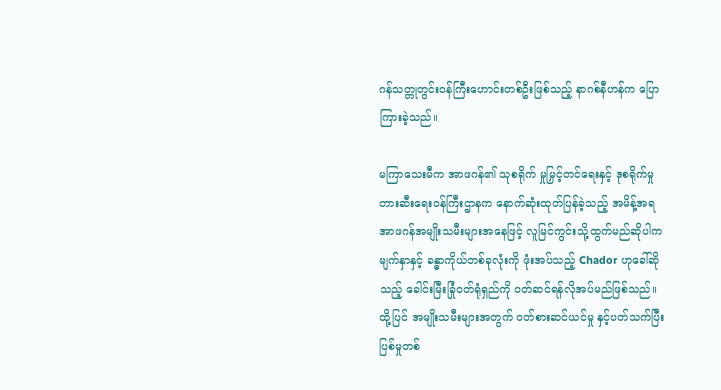ဂန်သတ္တုတွင်းဝန်ကြီးဟောင်းတစ်ဦးဖြစ်သည့် နာဂစ်နီဟန်က ပြောကြားခဲ့သည်။

မကြာသေးမီက အာဖဂန်၏ သုစရိုက် မှုမြှင့်တင်ရေးနှင့် ဒုစရိုက်မှုတားဆီးရေးဝန်ကြီးဌာနက နောက်ဆုံးထုတ်ပြန်ခဲ့သည့် အမိန့်အရ အာဖဂန်အမျိုးသမီးများအနေဖြင့် လူမြင်ကွင်းသို့ထွက်မည်ဆိုပါက မျက်နှာနှင့် ခန္ဓာကိုယ်တစ်ခုလုံးကို ဖုံးအပ်သည့် Chador ဟုခေါ်ဆိုသည့် ခေါင်းမြီးခြုံဝတ်ရုံရှည်ကို ဝတ်ဆင်ရန်လိုအပ်မည်ဖြစ်သည်။ ထို့ပြင် အမျိုးသမီးများအတွက် ဝတ်စားဆင်ယင်မှု နှင့်ပတ်သက်ပြီး ပြစ်မှုတစ်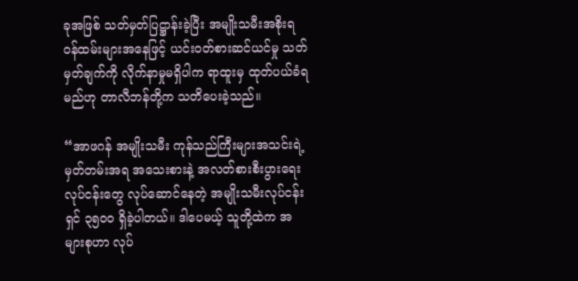ခုအဖြစ် သတ်မှတ်ပြဋ္ဌာန်းခဲ့ပြီး အမျိုးသမီးအစိုးရဝန်ထမ်းများအနေဖြင့် ယင်းဝတ်စားဆင်ယင်မှု သတ်မှတ်ချက်ကို လိုက်နာမှုမရှိပါက ရာထူးမှ ထုတ်ပယ်ခံရမည်ဟု တာလီဘန်တို့က သတိပေးခဲ့သည်။

“အာဖဂန် အမျိုးသမီး ကုန်သည်ကြီးများအသင်းရဲ့ မှတ်တမ်းအရ အသေးစားနဲ့ အလတ်စားစီးပွားရေးလုပ်ငန်းတွေ လုပ်ဆောင်နေတဲ့ အမျိုးသမီးလုပ်ငန်းရှင် ၃၅၀၀ ရှိခဲ့ပါတယ်။ ဒါပေမယ့် သူတို့ထဲက အများစုဟာ လုပ်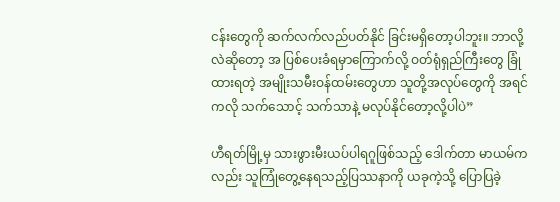ငန်းတွေကို ဆက်လက်လည်ပတ်နိုင် ခြင်းမရှိတော့ပါဘူး။ ဘာလို့လဲဆိုတော့ အ ပြစ်ပေးခံရမှာကြောက်လို့ ဝတ်ရုံရှည်ကြီးတွေ ခြုံထားရတဲ့ အမျိုးသမီးဝန်ထမ်းတွေဟာ သူတို့အလုပ်တွေကို အရင်ကလို သက်သောင့် သက်သာနဲ့ မလုပ်နိုင်တော့လို့ပါပဲ”

ဟီရတ်မြို့မှ သားဖွားမီးယပ်ပါရဂူဖြစ်သည့် ဒေါက်တာ မာယမ်ကလည်း သူကြုံတွေ့နေရသည့်ပြဿနာကို ယခုကဲ့သို့ ပြောပြခဲ့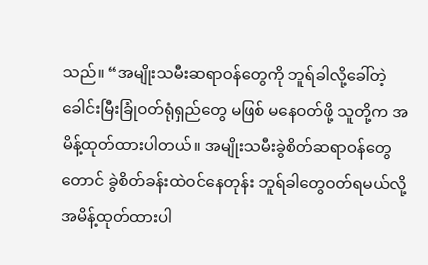သည်။ “အမျိုးသမီးဆရာဝန်တွေကို ဘူရ်ခါလို့ခေါ်တဲ့ ခေါင်းမြီးခြုံဝတ်ရုံရှည်တွေ မဖြစ် မနေဝတ်ဖို့ သူတို့က အမိန့်ထုတ်ထားပါတယ်။ အမျိုးသမီးခွဲစိတ်ဆရာဝန်တွေတောင် ခွဲစိတ်ခန်းထဲဝင်နေတုန်း ဘူရ်ခါတွေဝတ်ရမယ်လို့ အမိန့်ထုတ်ထားပါ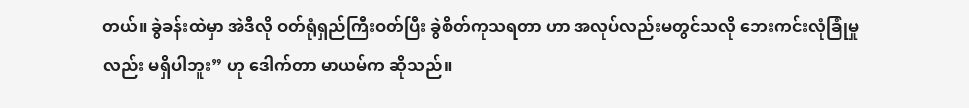တယ်။ ခွဲခန်းထဲမှာ အဲဒီလို ဝတ်ရုံရှည်ကြီးဝတ်ပြီး ခွဲစိတ်ကုသရတာ ဟာ အလုပ်လည်းမတွင်သလို ဘေးကင်းလုံခြုံမှုလည်း မရှိပါဘူး” ဟု ဒေါက်တာ မာယမ်က ဆိုသည်။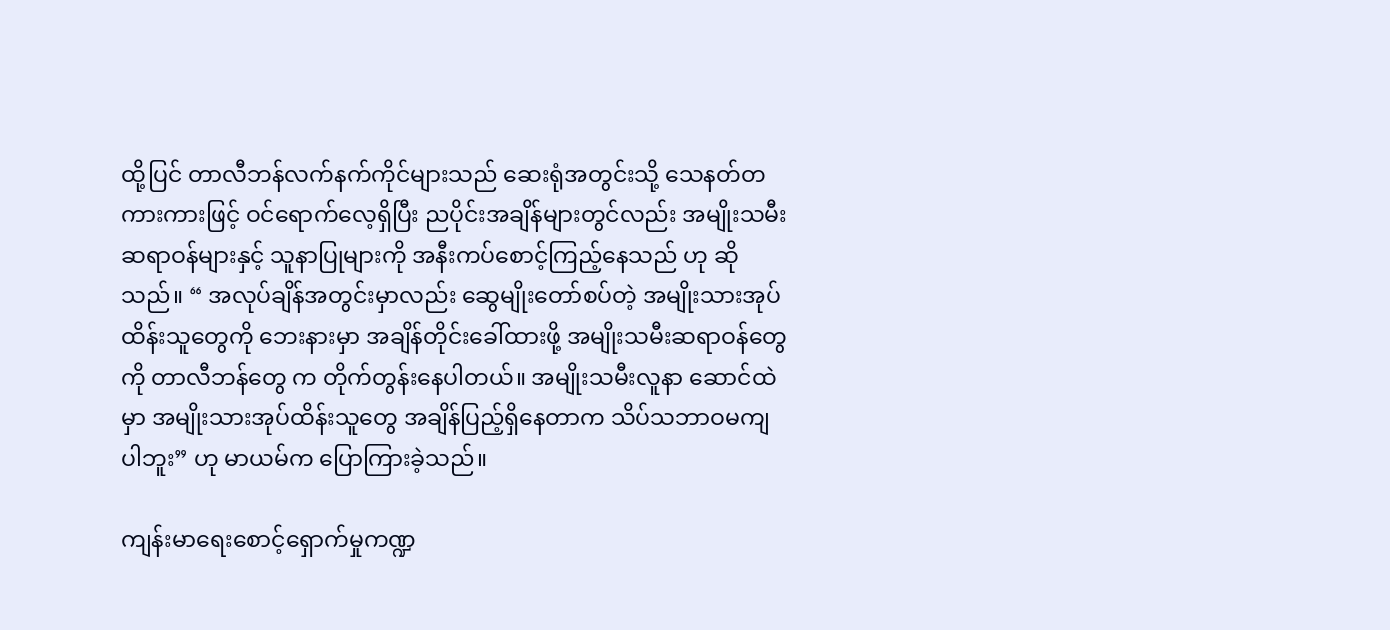ထို့ပြင် တာလီဘန်လက်နက်ကိုင်များသည် ဆေးရုံအတွင်းသို့ သေနတ်တကားကားဖြင့် ဝင်ရောက်လေ့ရှိပြီး ညပိုင်းအချိန်များတွင်လည်း အမျိုးသမီးဆရာဝန်များနှင့် သူနာပြုများကို အနီးကပ်စောင့်ကြည့်နေသည် ဟု ဆိုသည်။ “ အလုပ်ချိန်အတွင်းမှာလည်း ဆွေမျိုးတော်စပ်တဲ့ အမျိုးသားအုပ်ထိန်းသူတွေကို ဘေးနားမှာ အချိန်တိုင်းခေါ်ထားဖို့ အမျိုးသမီးဆရာဝန်တွေကို တာလီဘန်တွေ က တိုက်တွန်းနေပါတယ်။ အမျိုးသမီးလူနာ ဆောင်ထဲမှာ အမျိုးသားအုပ်ထိန်းသူတွေ အချိန်ပြည့်ရှိနေတာက သိပ်သဘာဝမကျပါဘူး” ဟု မာယမ်က ပြောကြားခဲ့သည်။

ကျန်းမာရေးစောင့်ရှောက်မှုကဏ္ဍ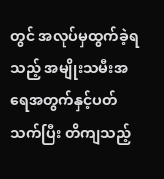တွင် အလုပ်မှထွက်ခဲ့ရသည့် အမျိုးသမီးအရေအတွက်နှင့်ပတ်သက်ပြီး တိကျသည့်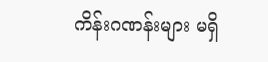ကိန်းဂဏန်းများ မရှိ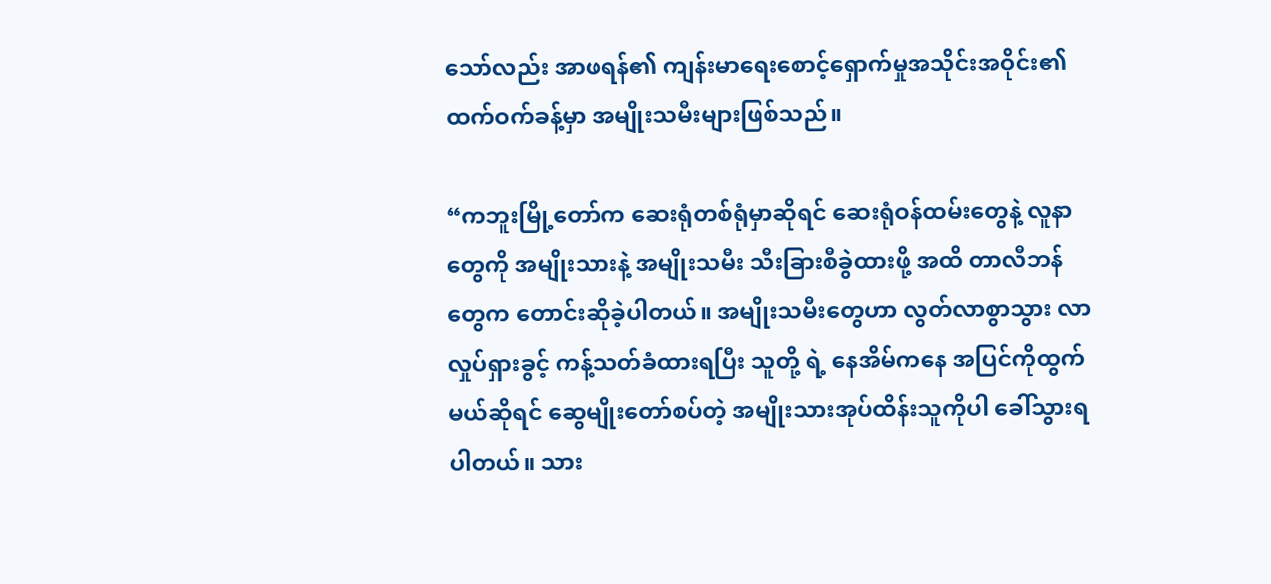သော်လည်း အာဖရန်၏ ကျန်းမာရေးစောင့်ရှောက်မှုအသိုင်းအဝိုင်း၏ ထက်ဝက်ခန့်မှာ အမျိုးသမီးများဖြစ်သည်။

“ကဘူးမြို့တော်က ဆေးရုံတစ်ရုံမှာဆိုရင် ဆေးရုံဝန်ထမ်းတွေနဲ့ လူနာတွေကို အမျိုးသားနဲ့ အမျိုးသမီး သီးခြားစီခွဲထားဖို့ အထိ တာလီဘန်တွေက တောင်းဆိုခဲ့ပါတယ်။ အမျိုးသမီးတွေဟာ လွတ်လာစွာသွား လာလှုပ်ရှားခွင့် ကန့်သတ်ခံထားရပြီး သူတို့ ရဲ့ နေအိမ်ကနေ အပြင်ကိုထွက်မယ်ဆိုရင် ဆွေမျိုးတော်စပ်တဲ့ အမျိုးသားအုပ်ထိန်းသူကိုပါ ခေါ်သွားရပါတယ်။ သား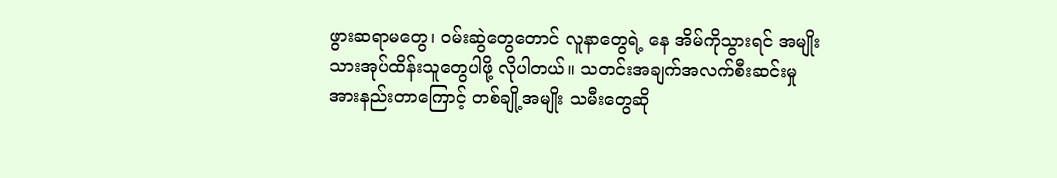ဖွားဆရာမတွေ၊ ဝမ်းဆွဲတွေတောင် လူနာတွေရဲ့ နေ အိမ်ကိုသွားရင် အမျိုးသားအုပ်ထိန်းသူတွေပါဖို့ လိုပါတယ်။ သတင်းအချက်အလက်စီးဆင်းမှု အားနည်းတာကြောင့် တစ်ချို့အမျိုး သမီးတွေဆို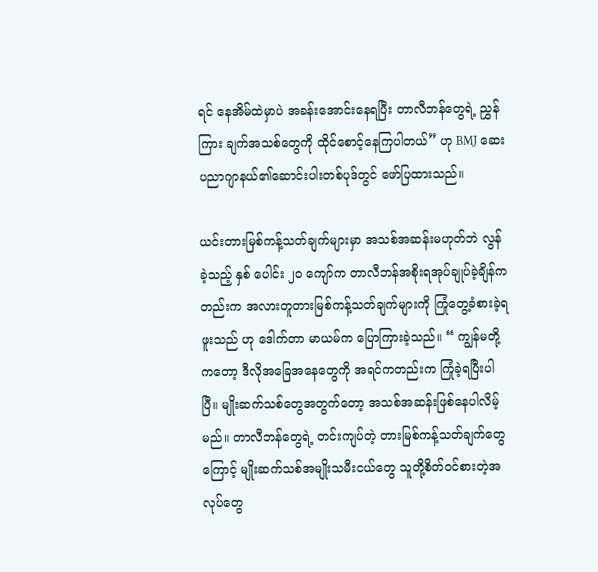ရင် နေအိမ်ထဲမှာပဲ အခန်းအောင်းနေရပြီး တာလီဘန်တွေရဲ့ ညွှန်ကြား ချက်အသစ်တွေကို ထိုင်စောင့်နေကြပါတယ်” ဟု BMJ ဆေးပညာဂျာနယ်၏ဆောင်းပါးတစ်ပုဒ်တွင် ဖော်ပြထားသည်။

ယင်းတားမြစ်ကန့်သတ်ချက်များမှာ အသစ်အဆန်းမဟုတ်ဘဲ လွန်ခဲ့သည့် နှစ် ပေါင်း ၂၀ ကျော်က တာလီဘန်အစိုးရအုပ်ချုပ်ခဲ့ချိန်ကတည်းက အလားတူတားမြစ်ကန့်သတ်ချက်များကို ကြုံတွေ့ခံစားခဲ့ရဖူးသည် ဟု ဒေါက်တာ မာယမ်က ပြောကြားခဲ့သည်။ “ ကျွန်မတို့ကတော့ ဒီလိုအခြေအနေတွေကို အရင်ကတည်းက ကြုံခဲ့ရပြီးပါပြီ။ မျိုးဆက်သစ်တွေအတွက်တော့ အသစ်အဆန်းဖြစ်နေပါလိမ့်မည်။ တာလီဘန်တွေရဲ့ တင်းကျပ်တဲ့ တားမြစ်ကန့်သတ်ချက်တွေကြောင့် မျိုးဆက်သစ်အမျိုးသမီးငယ်တွေ သူတို့စိတ်ဝင်စားတဲ့အလုပ်တွေ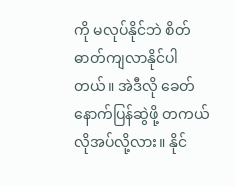ကို မလုပ်နိုင်ဘဲ စိတ်ဓာတ်ကျလာနိုင်ပါတယ်။ အဲဒီလို ခေတ်နောက်ပြန်ဆွဲဖို့ တကယ်လိုအပ်လို့လား။ နိုင်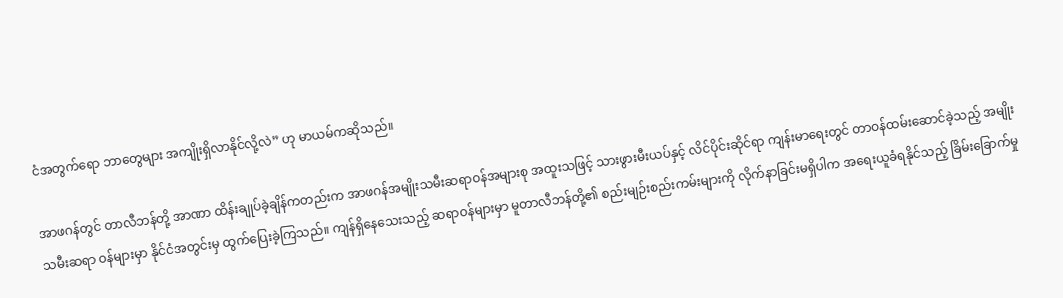ငံအတွက်ရော ဘာတွေများ အကျိုးရှိလာနိုင်လို့လဲ” ဟု မာယမ်ကဆိုသည်။

အာဖဂန်တွင် တာလီဘန်တို့ အာဏာ ထိန်းချုပ်ခဲ့ချိန်ကတည်းက အာဖဂန်အမျိုးသမီးဆရာဝန်အများစု အထူးသဖြင့် သားဖွားမီးယပ်နှင့် လိင်ပိုင်းဆိုင်ရာ ကျန်းမာရေးတွင် တာဝန်ထမ်းဆောင်ခဲ့သည့် အမျိုးသမီးဆရာ ဝန်များမှာ နိုင်ငံအတွင်းမှ ထွက်ပြေးခဲ့ကြသည်။ ကျန်ရှိနေသေးသည့် ဆရာဝန်များမှာ မူတာလီဘန်တို့၏ စည်းမျဉ်းစည်းကမ်းများကို လိုက်နာခြင်းမရှိပါက အရေးယူခံရနိုင်သည့် ခြိမ်းခြောက်မှု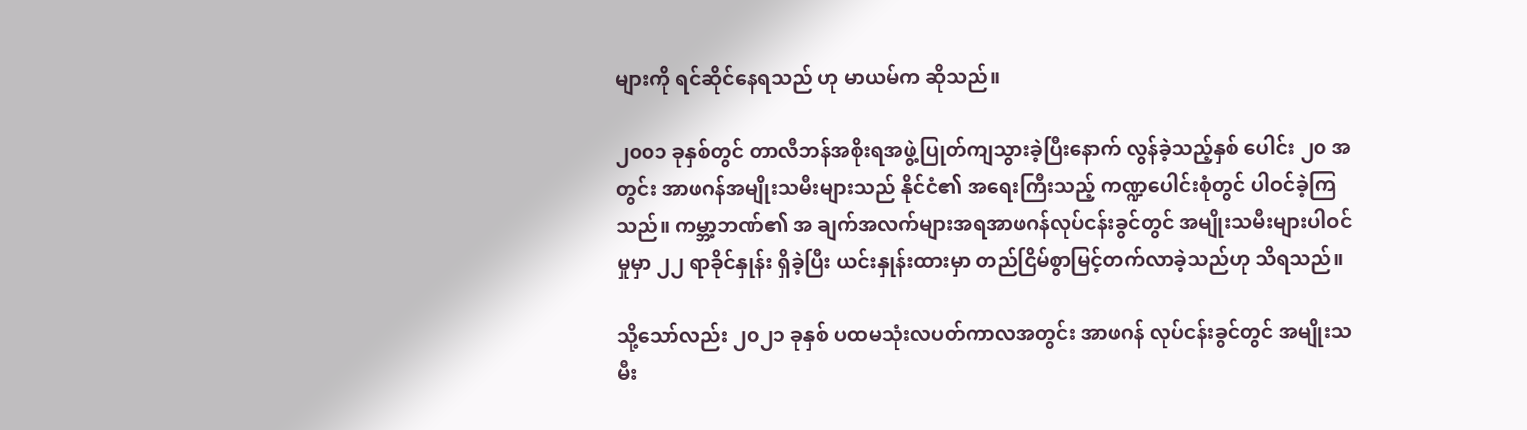များကို ရင်ဆိုင်နေရသည် ဟု မာယမ်က ဆိုသည်။

၂၀၀၁ ခုနှစ်တွင် တာလီဘန်အစိုးရအဖွဲ့ပြုတ်ကျသွားခဲ့ပြီးနောက် လွန်ခဲ့သည့်နှစ် ပေါင်း ၂၀ အတွင်း အာဖဂန်အမျိုးသမီးများသည် နိုင်ငံ၏ အရေးကြီးသည့် ကဏ္ဍပေါင်းစုံတွင် ပါဝင်ခဲ့ကြသည်။ ကမ္ဘာ့ဘဏ်၏ အ ချက်အလက်များအရအာဖဂန်လုပ်ငန်းခွင်တွင် အမျိုးသမီးများပါဝင်မှုမှာ ၂၂ ရာခိုင်နှုန်း ရှိခဲ့ပြီး ယင်းနှုန်းထားမှာ တည်ငြိမ်စွာမြင့်တက်လာခဲ့သည်ဟု သိရသည်။

သို့သော်လည်း ၂၀၂၁ ခုနှစ် ပထမသုံးလပတ်ကာလအတွင်း အာဖဂန် လုပ်ငန်းခွင်တွင် အမျိုးသမီး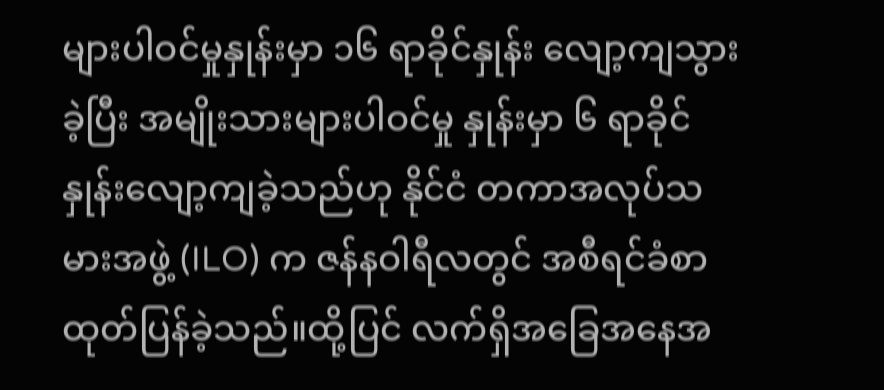များပါဝင်မှုနှုန်းမှာ ၁၆ ရာခိုင်နှုန်း လျော့ကျသွားခဲ့ပြီး အမျိုးသားများပါဝင်မှု နှုန်းမှာ ၆ ရာခိုင်နှုန်းလျော့ကျခဲ့သည်ဟု နိုင်ငံ တကာအလုပ်သမားအဖွဲ့ (ILO) က ဇန်နဝါရီလတွင် အစီရင်ခံစာထုတ်ပြန်ခဲ့သည်။ထို့ပြင် လက်ရှိအခြေအနေအ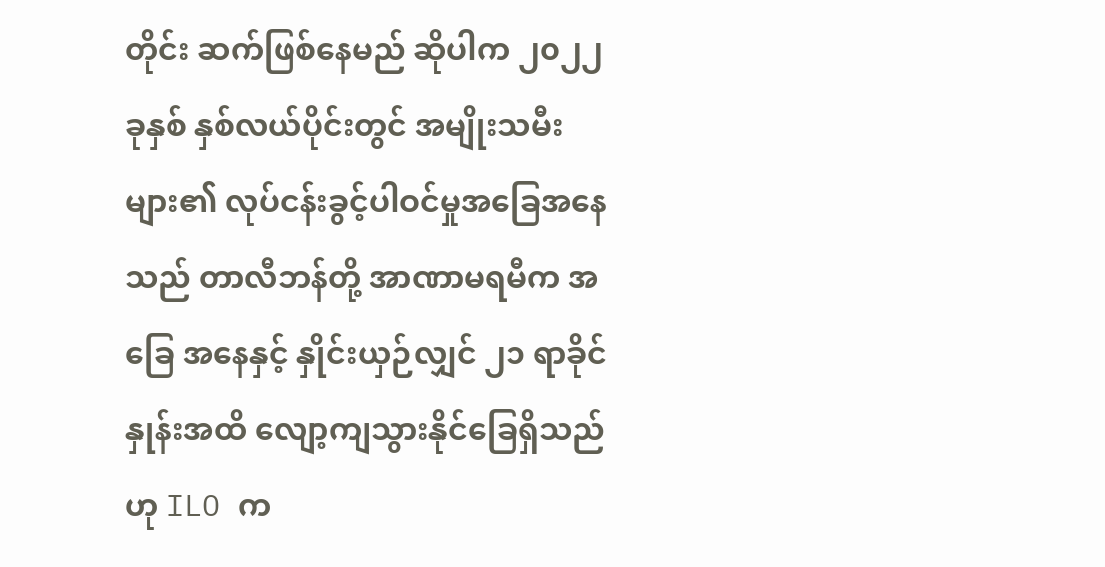တိုင်း ဆက်ဖြစ်နေမည် ဆိုပါက ၂၀၂၂ခုနှစ် နှစ်လယ်ပိုင်းတွင် အမျိုးသမီးများ၏ လုပ်ငန်းခွင့်ပါဝင်မှုအခြေအနေသည် တာလီဘန်တို့ အာဏာမရမီက အခြေ အနေနှင့် နှိုင်းယှဉ်လျှင် ၂၁ ရာခိုင်နှုန်းအထိ လျော့ကျသွားနိုင်ခြေရှိသည်ဟု ILO က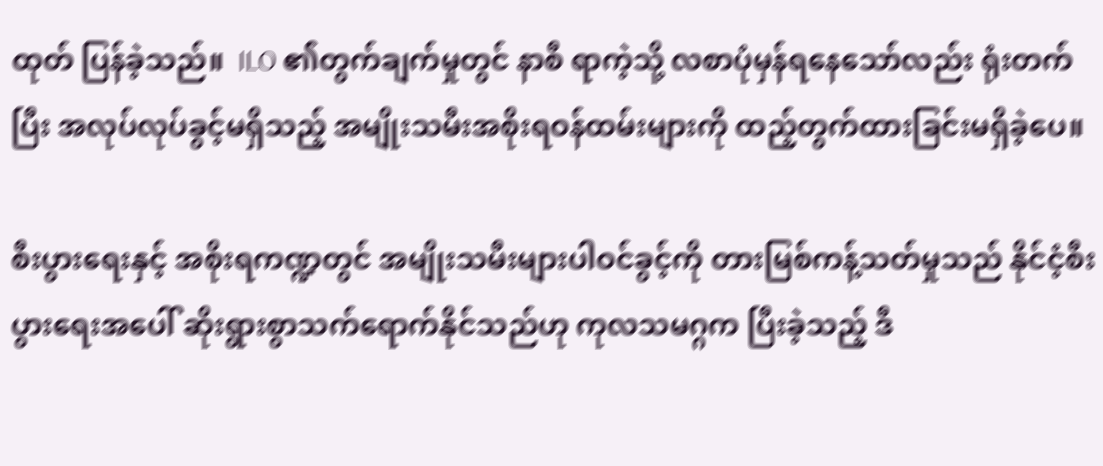ထုတ် ပြန်ခဲ့သည်။  ILO ၏တွက်ချက်မှုတွင် နာစီ ရာကဲ့သို့ လစာပုံမှန်ရနေသော်လည်း ရုံးတက်ပြီး အလုပ်လုပ်ခွင့်မရှိသည့် အမျိုးသမီးအစိုးရဝန်ထမ်းများကို ထည့်တွက်ထားခြင်းမရှိခဲ့ပေ။

စီးပွားရေးနှင့် အစိုးရကဏ္ဍတွင် အမျိုးသမီးများပါဝင်ခွင့်ကို တားမြစ်ကန့်သတ်မှုသည် နိုင်ငံ့စီးပွားရေးအပေါ် ဆိုးရွားစွာသက်ရောက်နိုင်သည်ဟု ကုလသမဂ္ဂက ပြီးခဲ့သည့် ဒီ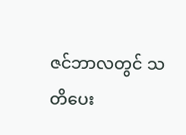ဇင်ဘာလတွင် သတိပေး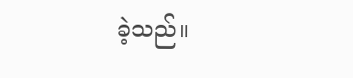ခဲ့သည်။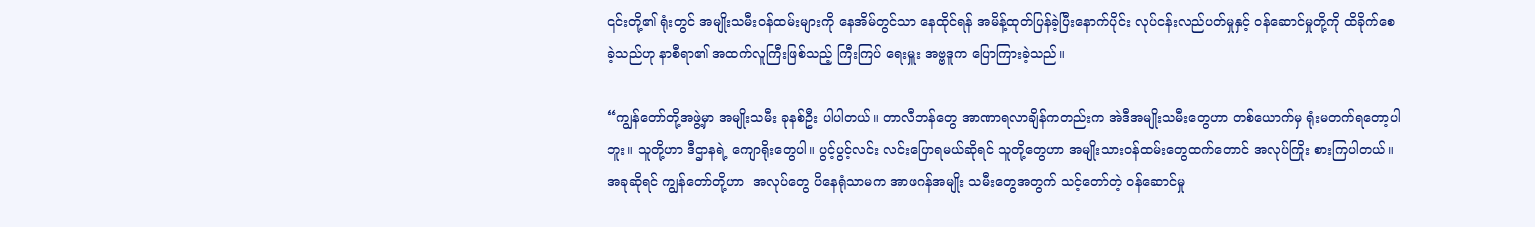၎င်းတို့၏ ရုံးတွင် အမျိုးသမီးဝန်ထမ်းများကို နေအိမ်တွင်သာ နေထိုင်ရန် အမိန့်ထုတ်ပြန်ခဲ့ပြီးနောက်ပိုင်း လုပ်ငန်းလည်ပတ်မှုနှင့် ဝန်ဆောင်မှုတို့ကို ထိခိုက်စေခဲ့သည်ဟု နာစီရာ၏ အထက်လူကြီးဖြစ်သည့် ကြီးကြပ် ရေးမှူး အဗ္ဗဒူက ပြောကြားခဲ့သည်။

“ကျွန်တော်တို့အဖွဲ့မှာ အမျိုးသမီး ခုနစ်ဦး ပါပါတယ်။ တာလီဘန်တွေ အာဏာရလာချိန်ကတည်းက အဲဒီအမျိုးသမီးတွေဟာ တစ်ယောက်မှ ရုံးမတက်ရတော့ပါဘူး။ သူတို့ဟာ ဒီဌာနရဲ့ ကျောရိုးတွေပါ။ ပွင့်ပွင့်လင်း လင်းပြောရမယ်ဆိုရင် သူတို့တွေဟာ အမျိုးသားဝန်ထမ်းတွေထက်တောင် အလုပ်ကြိုး စားကြပါတယ်။ အခုဆိုရင် ကျွန်တော်တို့ဟာ  အလုပ်တွေ ပိနေရုံသာမက အာဖဂန်အမျိုး သမီးတွေအတွက် သင့်တော်တဲ့ ဝန်ဆောင်မှု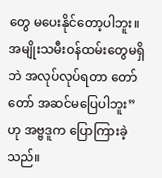တွေ မပေးနိုင်တော့ပါဘူး။ အမျိုးသမီးဝန်ထမ်းတွေမရှိဘဲ အလုပ်လုပ်ရတာ တော်တော် အဆင်မပြေပါဘူး” ဟု အဗ္ဗဒူက ပြောကြားခဲ့ သည်။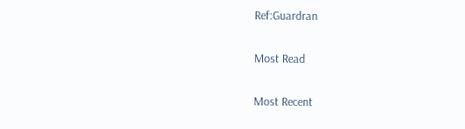Ref:Guardran

Most Read

Most Recent